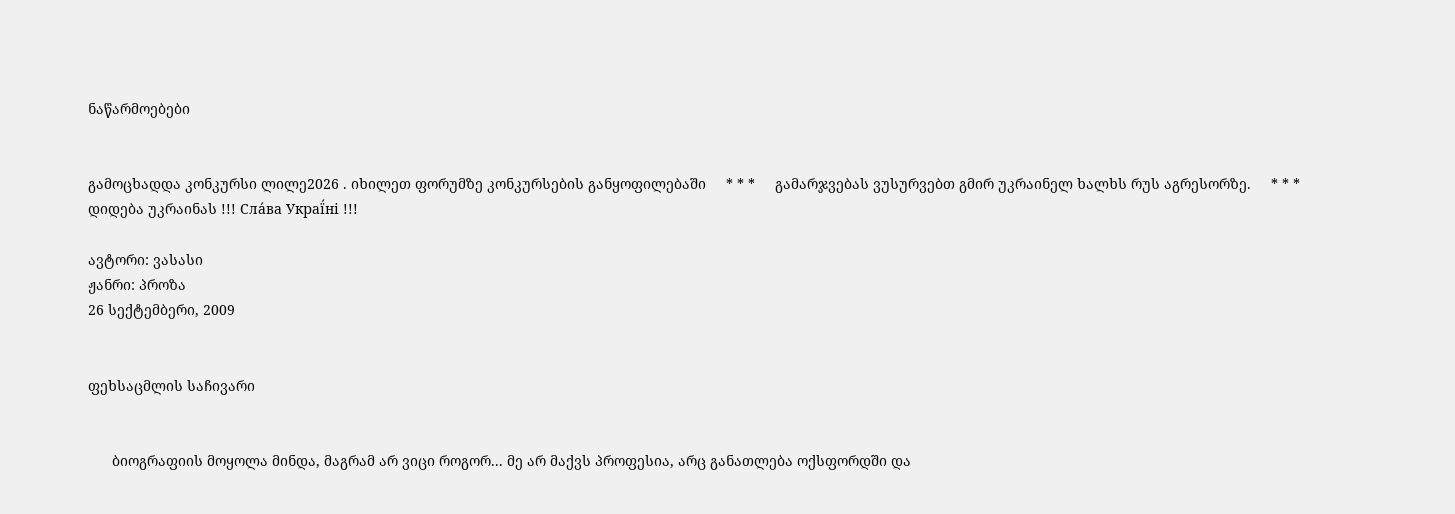ნაწარმოებები


გამოცხადდა კონკურსი ლილე2026 . იხილეთ ფორუმზე კონკურსების განყოფილებაში     * * *     გამარჯვებას ვუსურვებთ გმირ უკრაინელ ხალხს რუს აგრესორზე.     * * *     დიდება უკრაინას !!! Сла́ва Украї́ні !!!

ავტორი: ვასასი
ჟანრი: პროზა
26 სექტემბერი, 2009


ფეხსაცმლის საჩივარი


      ბიოგრაფიის მოყოლა მინდა, მაგრამ არ ვიცი როგორ... მე არ მაქვს პროფესია, არც განათლება ოქსფორდში და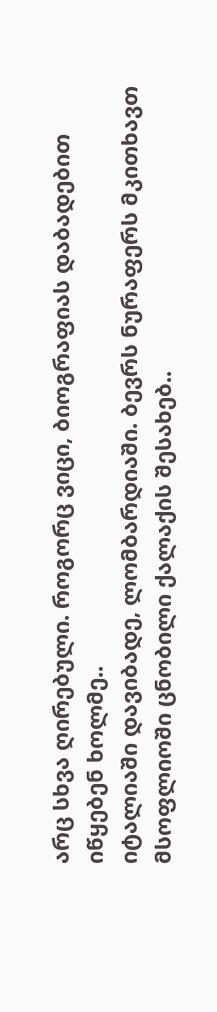არც სხვა ღირებული. როგორც ვიცი, ბიოგრაფიას დაბადებით იწყებენ ხოლმე..
იტალიაში დავიბადე, ლომბარდიაში. ბევრს ნურაფერს მკითხავთ მსოფლიოში ცნობილი ქალაქის შესახებ..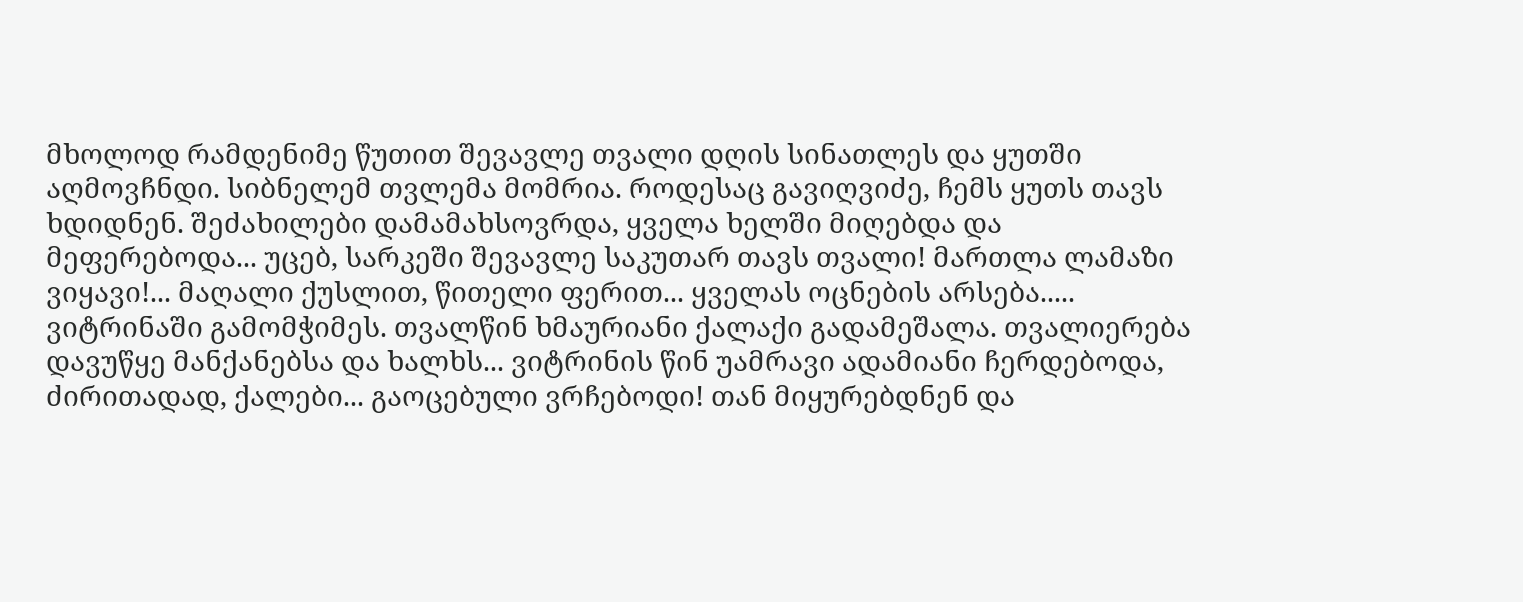მხოლოდ რამდენიმე წუთით შევავლე თვალი დღის სინათლეს და ყუთში აღმოვჩნდი. სიბნელემ თვლემა მომრია. როდესაც გავიღვიძე, ჩემს ყუთს თავს ხდიდნენ. შეძახილები დამამახსოვრდა, ყველა ხელში მიღებდა და მეფერებოდა... უცებ, სარკეში შევავლე საკუთარ თავს თვალი! მართლა ლამაზი ვიყავი!... მაღალი ქუსლით, წითელი ფერით... ყველას ოცნების არსება.....
ვიტრინაში გამომჭიმეს. თვალწინ ხმაურიანი ქალაქი გადამეშალა. თვალიერება დავუწყე მანქანებსა და ხალხს... ვიტრინის წინ უამრავი ადამიანი ჩერდებოდა, ძირითადად, ქალები... გაოცებული ვრჩებოდი! თან მიყურებდნენ და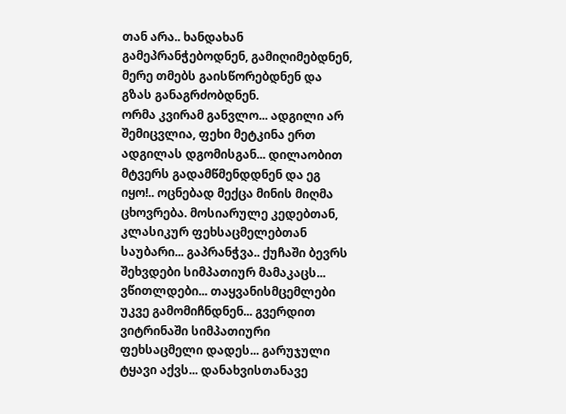თან არა.. ხანდახან გამეპრანჭებოდნენ, გამიღიმებდნენ, მერე თმებს გაისწორებდნენ და გზას განაგრძობდნენ.
ორმა კვირამ განვლო... ადგილი არ შემიცვლია, ფეხი მეტკინა ერთ ადგილას დგომისგან... დილაობით მტვერს გადამწმენდდნენ და ეგ იყო!.. ოცნებად მექცა მინის მიღმა ცხოვრება. მოსიარულე კედებთან, კლასიკურ ფეხსაცმელებთან საუბარი... გაპრანჭვა.. ქუჩაში ბევრს შეხვდები სიმპათიურ მამაკაცს...
ვწითლდები... თაყვანისმცემლები უკვე გამომიჩნდნენ... გვერდით ვიტრინაში სიმპათიური ფეხსაცმელი დადეს... გარუჯული ტყავი აქვს... დანახვისთანავე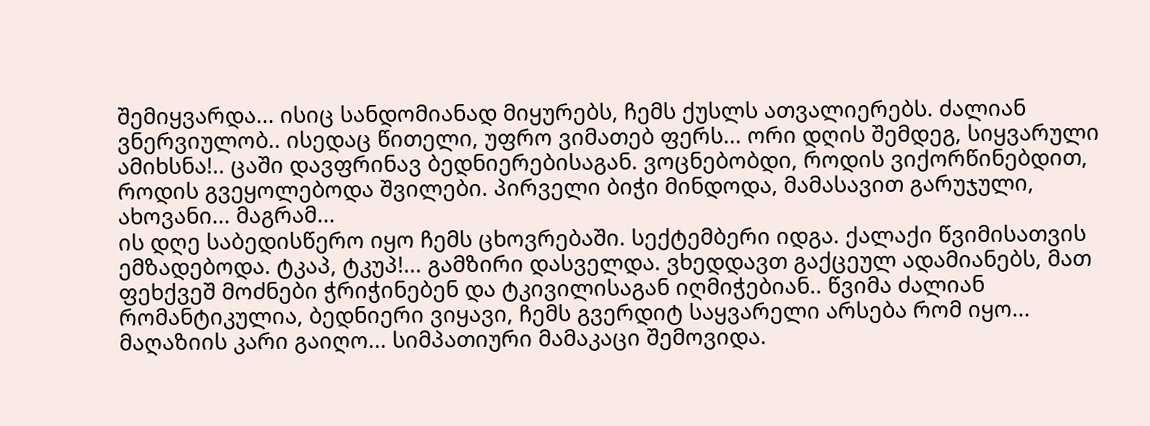შემიყვარდა... ისიც სანდომიანად მიყურებს, ჩემს ქუსლს ათვალიერებს. ძალიან ვნერვიულობ.. ისედაც წითელი, უფრო ვიმათებ ფერს... ორი დღის შემდეგ, სიყვარული ამიხსნა!.. ცაში დავფრინავ ბედნიერებისაგან. ვოცნებობდი, როდის ვიქორწინებდით, როდის გვეყოლებოდა შვილები. პირველი ბიჭი მინდოდა, მამასავით გარუჯული, ახოვანი... მაგრამ...
ის დღე საბედისწერო იყო ჩემს ცხოვრებაში. სექტემბერი იდგა. ქალაქი წვიმისათვის ემზადებოდა. ტკაპ, ტკუპ!... გამზირი დასველდა. ვხედდავთ გაქცეულ ადამიანებს, მათ ფეხქვეშ მოძნები ჭრიჭინებენ და ტკივილისაგან იღმიჭებიან.. წვიმა ძალიან რომანტიკულია, ბედნიერი ვიყავი, ჩემს გვერდიტ საყვარელი არსება რომ იყო...
მაღაზიის კარი გაიღო... სიმპათიური მამაკაცი შემოვიდა.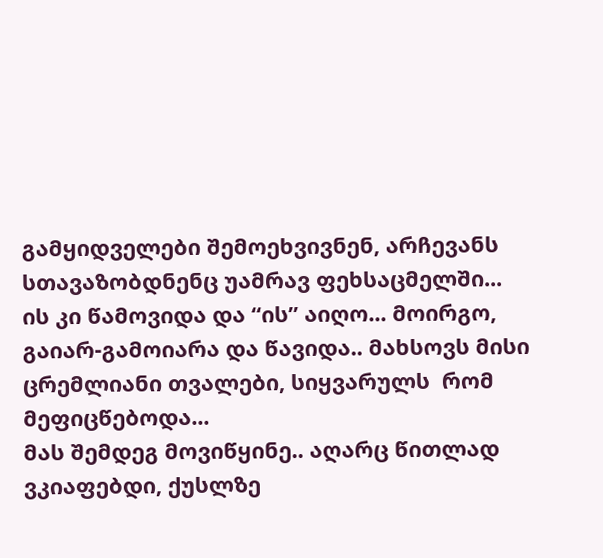გამყიდველები შემოეხვივნენ, არჩევანს სთავაზობდნენც უამრავ ფეხსაცმელში... ის კი წამოვიდა და “ის” აიღო... მოირგო, გაიარ-გამოიარა და წავიდა.. მახსოვს მისი ცრემლიანი თვალები, სიყვარულს  რომ მეფიცწებოდა...
მას შემდეგ მოვიწყინე.. აღარც წითლად ვკიაფებდი, ქუსლზე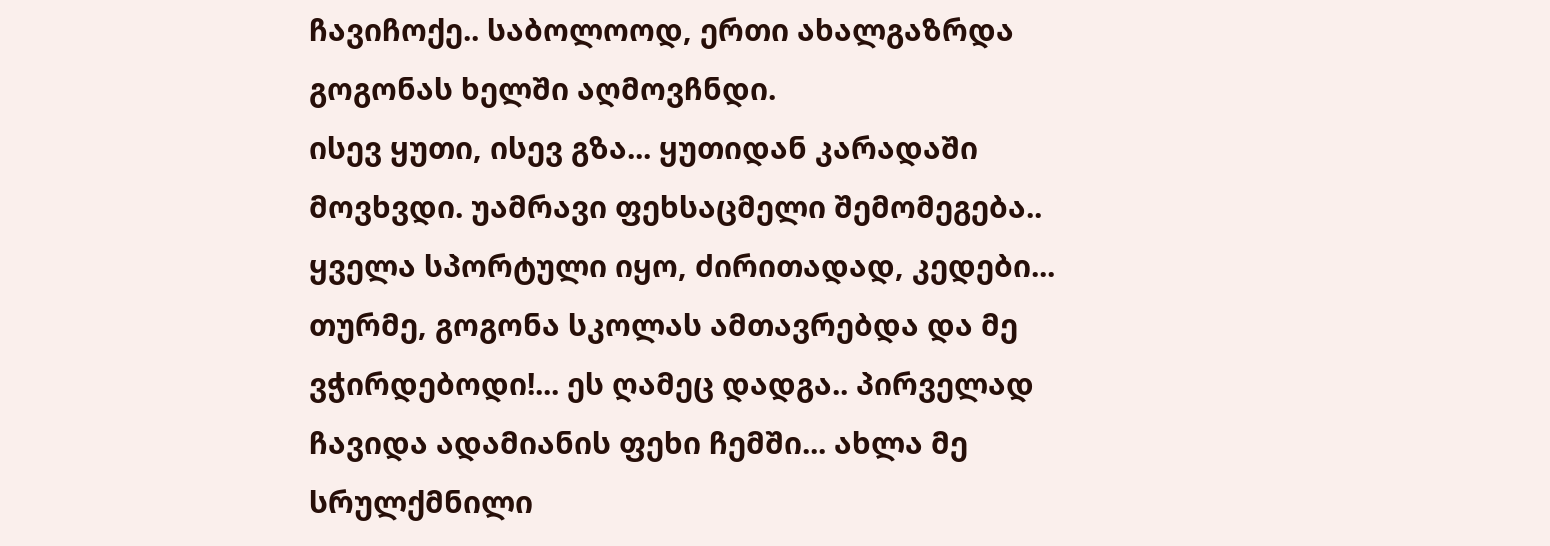ჩავიჩოქე.. საბოლოოდ, ერთი ახალგაზრდა გოგონას ხელში აღმოვჩნდი.
ისევ ყუთი, ისევ გზა... ყუთიდან კარადაში მოვხვდი. უამრავი ფეხსაცმელი შემომეგება.. ყველა სპორტული იყო, ძირითადად, კედები... თურმე, გოგონა სკოლას ამთავრებდა და მე ვჭირდებოდი!... ეს ღამეც დადგა.. პირველად ჩავიდა ადამიანის ფეხი ჩემში... ახლა მე სრულქმნილი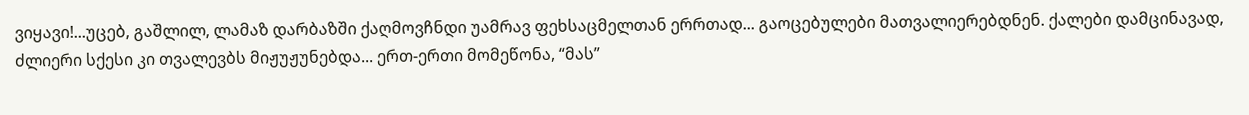ვიყავი!...უცებ, გაშლილ, ლამაზ დარბაზში ქაღმოვჩნდი უამრავ ფეხსაცმელთან ერრთად... გაოცებულები მათვალიერებდნენ. ქალები დამცინავად, ძლიერი სქესი კი თვალევბს მიჟუჟუნებდა... ერთ-ერთი მომეწონა, “მას”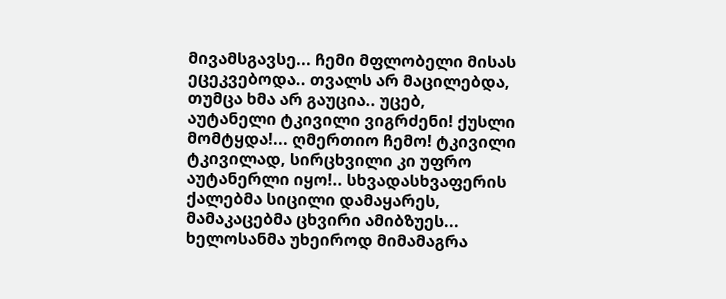მივამსგავსე... ჩემი მფლობელი მისას ეცეკვებოდა.. თვალს არ მაცილებდა, თუმცა ხმა არ გაუცია.. უცებ, აუტანელი ტკივილი ვიგრძენი! ქუსლი მომტყდა!... ღმერთიო ჩემო! ტკივილი ტკივილად, სირცხვილი კი უფრო აუტანერლი იყო!.. სხვადასხვაფერის ქალებმა სიცილი დამაყარეს, მამაკაცებმა ცხვირი ამიბზუეს...
ხელოსანმა უხეიროდ მიმამაგრა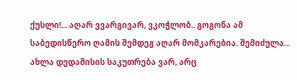ქუსლი!... აღარ ვვარგივარ, ვკოჭლობ.. გოგონა ამ საბედისწერო ღამის შემდეგ აღარ მომკარებია. შემიძულა... ახლა დედამისის საკუთრება ვარ, არც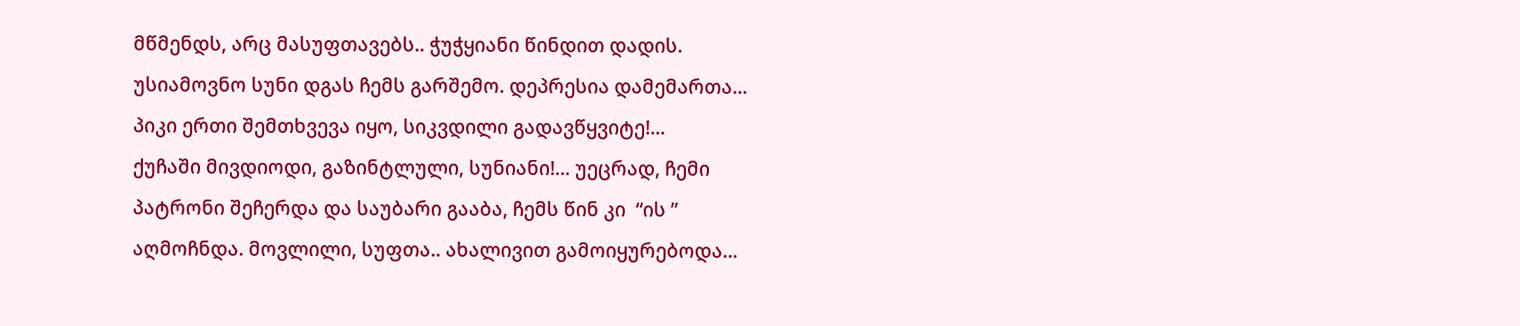მწმენდს, არც მასუფთავებს.. ჭუჭყიანი წინდით დადის. უსიამოვნო სუნი დგას ჩემს გარშემო. დეპრესია დამემართა... პიკი ერთი შემთხვევა იყო, სიკვდილი გადავწყვიტე!...
ქუჩაში მივდიოდი, გაზინტლული, სუნიანი!... უეცრად, ჩემი პატრონი შეჩერდა და საუბარი გააბა, ჩემს წინ კი  “ის ” აღმოჩნდა. მოვლილი, სუფთა.. ახალივით გამოიყურებოდა...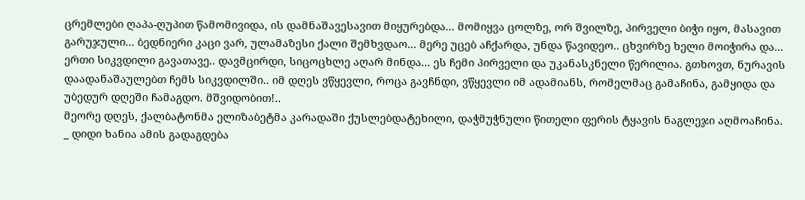ცრემლები ღაპა-ღუპით წამომივიდა, ის დამნაშავესავით მიყურებდა... მომიყვა ცოლზე, ორ შვილზე, პირველი ბიჭი იყო, მასავით გარუჯული... ბედნიერი კაცი ვარ, ულამაზესი ქალი შემხვდაო... მერე უცებ აჩქარდა, უნდა წავიდეო.. ცხვირზე ხელი მოიჭირა და...
ერთი სიკვდილი გავათავე.. დავმცირდი, სიცოცხლე აღარ მინდა... ეს ჩემი პირველი და უკანასკნელი წერილია. გთხოვთ, ნურავის დაადანაშაულებთ ჩემს სიკვდილში.. იმ დღეს ვწყევლი, როცა გავჩნდი, ვწყევლი იმ ადამიანს, რომელმაც გამაჩინა, გამყიდა და უბედურ დღეში ჩამაგდო. მშვიდობით!..
მეორე დღეს, ქალბატონმა ელიზაბეტმა კარადაში ქუსლებდატეხილი, დაჭმუჭნული წითელი ფერის ტყავის ნაგლეჯი აღმოაჩინა.
_ დიდი ხანია ამის გადაგდება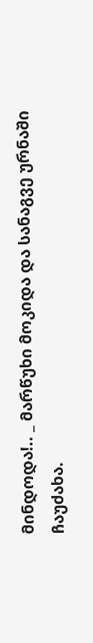მინდოდა!.. _ მარწუხი მოკიდა და სანაგვე ურნაში ჩაუძახა.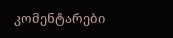კომენტარები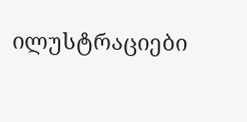ილუსტრაციები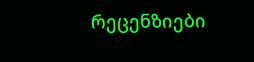რეცენზიები